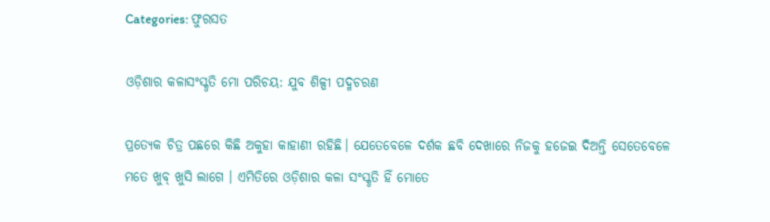Categories: ଫୁରସତ

ଓଡ଼ିଶାର କଳାସଂସ୍କୃତି ମୋ ପରିଚୟ: ଯୁବ ଶିଳ୍ପୀ ପଦ୍ମଚରଣ

ପ୍ରତ୍ୟେକ ଚିତ୍ର ପଛରେ କିଛି ଅକୁହା କାହାଣୀ ରହିଛି। ଯେତେବେଳେ ଦର୍ଶକ ଛବି ଦେଖାରେ ନିଜକୁ ହଜେଇ ଦିଅନ୍ତି ସେତେବେଳେ ମତେ ଖୁବ୍‌ ଖୁସି ଲାଗେ । ଏମିତିରେ ଓଡ଼ିଶାର କଳା ସଂସ୍କୃତି ହିଁ ମୋତେ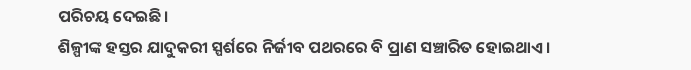ପରିଚୟ ଦେଇଛି।
ଶିଳ୍ପୀଙ୍କ ହସ୍ତର ଯାଦୁକରୀ ସ୍ପର୍ଶରେ ନିର୍ଜୀବ ପଥରରେ ବି ପ୍ରାଣ ସଞ୍ଚାରିତ ହୋଇଥାଏ।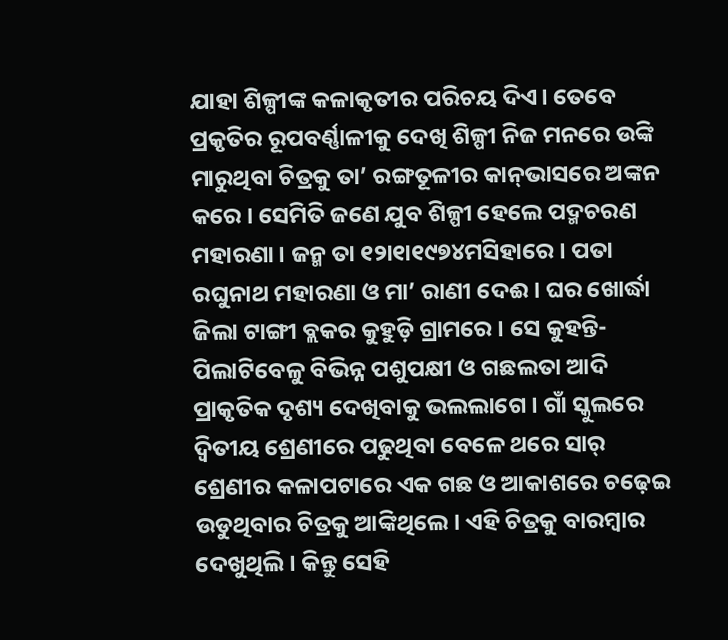ଯାହା ଶିଳ୍ପୀଙ୍କ କଳାକୃତୀର ପରିଚୟ ଦିଏ। ତେବେ ପ୍ରକୃତିର ରୂପବର୍ଣ୍ଣାଳୀକୁ ଦେଖି ଶିଳ୍ପୀ ନିଜ ମନରେ ଉଙ୍କି ମାରୁଥିବା ଚିତ୍ରକୁ ତା’ ରଙ୍ଗତୂଳୀର କାନ୍‌ଭାସରେ ଅଙ୍କନ କରେ। ସେମିତି ଜଣେ ଯୁବ ଶିଳ୍ପୀ ହେଲେ ପଦ୍ମଚରଣ ମହାରଣା। ଜନ୍ମ ତା ୧୨ା୧ା୧୯୭୪ମସିହାରେ । ପତା ରଘୁନାଥ ମହାରଣା ଓ ମା’ ରାଣୀ ଦେଈ। ଘର ଖୋର୍ଦ୍ଧା ଜିଲା ଟାଙ୍ଗୀ ବ୍ଲକର କୁହୁଡ଼ି ଗ୍ରାମରେ। ସେ କୁହନ୍ତି- ପିଲାଟିବେଳୁ ବିଭିନ୍ନ ପଶୁପକ୍ଷୀ ଓ ଗଛଲତା ଆଦି ପ୍ରାକୃତିକ ଦୃଶ୍ୟ ଦେଖିବାକୁ ଭଲଲାଗେ । ଗାଁ ସ୍କୁଲରେ ଦ୍ୱିତୀୟ ଶ୍ରେଣୀରେ ପଢୁଥିବା ବେଳେ ଥରେ ସାର୍‌ ଶ୍ରେଣୀର କଳାପଟାରେ ଏକ ଗଛ ଓ ଆକାଶରେ ଚଢ଼େଇ ଉଡୁଥିବାର ଚିତ୍ରକୁ ଆଙ୍କିଥିଲେ। ଏହି ଚିତ୍ରକୁ ବାରମ୍ବାର ଦେଖୁଥିଲି। କିନ୍ତୁ ସେହି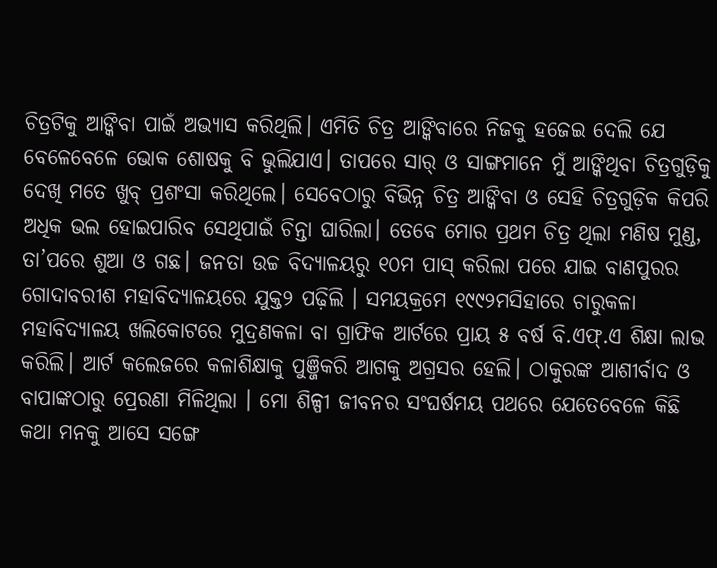ଚିତ୍ରଟିକୁ ଆଙ୍କିବା ପାଇଁ ଅଭ୍ୟାସ କରିଥିଲି। ଏମିତି ଚିତ୍ର ଆଙ୍କିବାରେ ନିଜକୁ ହଜେଇ ଦେଲି ଯେ ବେଳେବେଳେ ଭୋକ ଶୋଷକୁ ବି ଭୁଲିଯାଏ। ତାପରେ ସାର୍‌ ଓ ସାଙ୍ଗମାନେ ମୁଁ ଆଙ୍କିଥିବା ଚିତ୍ରଗୁଡ଼ିକୁ ଦେଖି ମତେ ଖୁବ୍‌ ପ୍ରଶଂସା କରିଥିଲେ। ସେବେଠାରୁ ବିଭିନ୍ନ ଚିତ୍ର ଆଙ୍କିବା ଓ ସେହି ଚିତ୍ରଗୁଡ଼ିକ କିପରି ଅଧିକ ଭଲ ହୋଇପାରିବ ସେଥିପାଇଁ ଚିନ୍ତା ଘାରିଲା। ତେବେ ମୋର ପ୍ରଥମ ଚିତ୍ର ଥିଲା ମଣିଷ ମୁଣ୍ଡ, ତା’ପରେ ଶୁଆ ଓ ଗଛ। ଜନତା ଉଚ୍ଚ ବିଦ୍ୟାଳୟରୁ ୧୦ମ ପାସ୍‌ କରିଲା ପରେ ଯାଇ ବାଣପୁରର ଗୋଦାବରୀଶ ମହାବିଦ୍ୟାଳୟରେ ଯୁକ୍ତ୨ ପଢ଼ିଲି । ସମୟକ୍ରମେ ୧୯୯୨ମସିହାରେ ଚାରୁକଳା ମହାବିଦ୍ୟାଳୟ ଖଲିକୋଟରେ ମୁଦ୍ରଣକଳା ବା ଗ୍ରାଫିକ ଆର୍ଟରେ ପ୍ରାୟ ୫ ବର୍ଷ ବି.ଏଫ୍‌.ଏ ଶିକ୍ଷା ଲାଭ କରିଲି। ଆର୍ଟ କଲେଜରେ କଳାଶିକ୍ଷାକୁ ପୁଞ୍ଜିକରି ଆଗକୁ ଅଗ୍ରସର ହେଲି। ଠାକୁରଙ୍କ ଆଶୀର୍ବାଦ ଓ ବାପାଙ୍କଠାରୁ ପ୍ରେରଣା ମିଳିଥିଲା । ମୋ ଶିଳ୍ପୀ ଜୀବନର ସଂଘର୍ଷମୟ ପଥରେ ଯେତେବେଳେ କିଛି କଥା ମନକୁ ଆସେ ସଙ୍ଗେ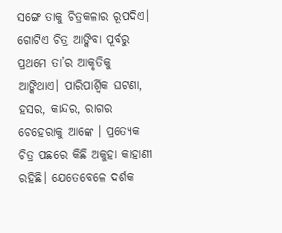ସଙ୍ଗେ ତାକୁ ଚିତ୍ରକଳାର ରୂପଦିଏ। ଗୋଟିଏ ଚିତ୍ର ଆଙ୍କିବା ପୂର୍ବରୁ ପ୍ରଥମେ ତା’ର ଆକୃତିକୁ ଆଙ୍କିଥାଏ। ପାରିପାର୍ଶ୍ୱିକ ଘଟଣା, ହସର, କାନ୍ଦର, ରାଗର ଚେହେରାକୁ ଆଙ୍କେ । ପ୍ରତ୍ୟେକ ଚିତ୍ର ପଛରେ କିଛି ଅକୁହା କାହାଣୀ ରହିଛି। ଯେତେବେଳେ ଦର୍ଶକ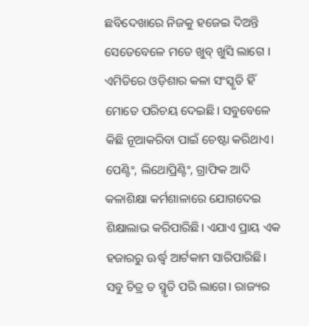ଛବିଦେଖାରେ ନିଜକୁ ହଜେଇ ଦିଅନ୍ତି ସେତେବେଳେ ମତେ ଖୁବ୍‌ ଖୁସି ଲାଗେ । ଏମିତିରେ ଓଡ଼ିଶାର କଳା ସଂସ୍କୃତି ହିଁ ମୋତେ ପରିଚୟ ଦେଇଛି। ସବୁବେଳେ କିଛି ନୂଆକରିବା ପାଇଁ ଚେଷ୍ଟା କରିଥାଏ। ପେଣ୍ଟିଂ, ଲିଥୋପ୍ରିଣ୍ଟିଂ, ଗ୍ରାଫିକ ଆଦି କଳାଶିକ୍ଷା କର୍ମଶାଳାରେ ଯୋଗଦେଇ ଶିକ୍ଷାଲାଭ କରିପାରିଛି। ଏଯାଏ ପ୍ରାୟ ଏକ ହଜାରରୁ ଊର୍ଦ୍ଧ୍ୱ ଆର୍ଟକାମ ସାରିପାରିଛି। ସବୁ ଚିତ୍ର ତ ସ୍ମୃତି ପରି ଲାଗେ। ରାଜ୍ୟର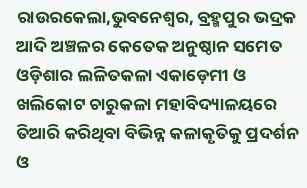ରାଉରକେଲା,ଭୁବନେଶ୍ୱର, ବ୍ରହ୍ମପୁର ଭଦ୍ରକ ଆଦି ଅଞ୍ଚଳର କେତେକ ଅନୁଷ୍ଠାନ ସମେତ ଓଡ଼ିଶାର ଲଳିତକଳା ଏକାଡ଼େମୀ ଓ ଖଲିକୋଟ ଚାରୁକଳା ମହାବିଦ୍ୟାଳୟରେ ତିଆରି କରିଥିବା ବିଭିନ୍ନ କଳାକୃତିକୁ ପ୍ରଦର୍ଶନ ଓ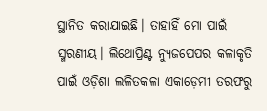ସ୍ଥାନିତ କରାଯାଇଛି। ତାହାହିଁ ମୋ ପାଇଁ ସ୍ମରଣୀୟ। ଲିଥୋପ୍ରିଣ୍ଟ ନ୍ୟୁଜପେପର କଳାକୃତି ପାଇଁ ଓଡ଼ିଶା ଲଳିତକଳା ଏକାଡ଼େମୀ ତରଫରୁ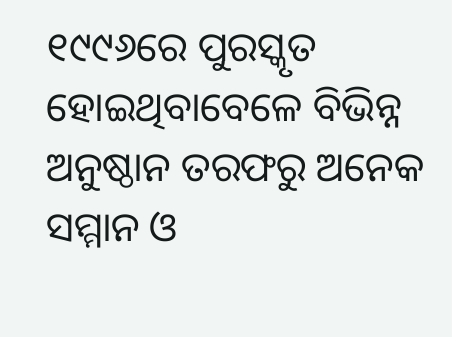୧୯୯୬ରେ ପୁରସ୍କୃତ ହୋଇଥିବାବେଳେ ବିଭିନ୍ନ ଅନୁଷ୍ଠାନ ତରଫରୁ ଅନେକ ସମ୍ମାନ ଓ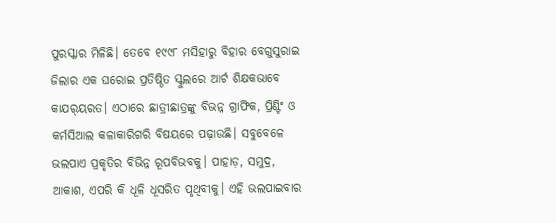ପୁରସ୍କାର ମିଳିଛି। ତେବେ ୧୯୯୮ ମସିହାରୁ ବିହାର ବେଗୁସୁରାଇ ଜିଲାର ଏକ ଘରୋଇ ପ୍ରତିଷ୍ଠିତ ସ୍କୁଲରେ ଆର୍ଟ ଶିକ୍ଷକଭାବେ କାଯର୍‌ୟରତ। ଏଠାରେ ଛାତ୍ରୀଛାତ୍ରଙ୍କୁ ବିଭନ୍ନ ଗ୍ରାଫିକ, ପ୍ରିଣ୍ଟିଂ ଓ କର୍ମସିଆଲ କଳାକାରିଗରି ବିଷୟରେ ପଢ଼ାଉଛି। ସବୁବେଳେ ଭଲପାଏ ପ୍ରକୃତିର ବିଭିନ୍ନ ରୂପବିଭବକୁ। ପାହାଡ଼, ସମୁଦ୍ର, ଆକାଶ, ଏପରି କି ଧୂଳି ଧୂସରିତ ପୃଥିବୀକୁ। ଏହି ଭଲପାଇବାର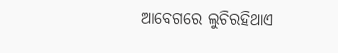ଆବେଗରେ ଲୁଚିରହିଥାଏ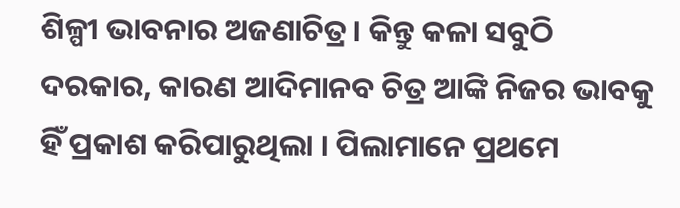ଶିଳ୍ପୀ ଭାବନାର ଅଜଣାଚିତ୍ର। କିନ୍ତୁ କଳା ସବୁଠି ଦରକାର, କାରଣ ଆଦିମାନବ ଚିତ୍ର ଆଙ୍କି ନିଜର ଭାବକୁ ହିଁ ପ୍ରକାଶ କରିପାରୁଥିଲା । ପିଲାମାନେ ପ୍ରଥମେ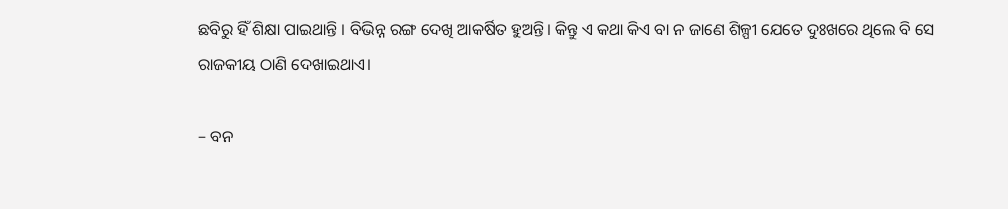ଛବିରୁ ହିଁ ଶିକ୍ଷା ପାଇଥାନ୍ତି । ବିଭିନ୍ନ ରଙ୍ଗ ଦେଖି ଆକର୍ଷିତ ହୁଅନ୍ତି। କିନ୍ତୁ ଏ କଥା କିଏ ବା ନ ଜାଣେ ଶିଳ୍ପୀ ଯେତେ ଦୁଃଖରେ ଥିଲେ ବି ସେ ରାଜକୀୟ ଠାଣି ଦେଖାଇଥାଏ।

– ବନ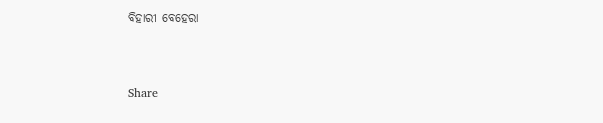ବିହାରୀ ବେହେରା



Share